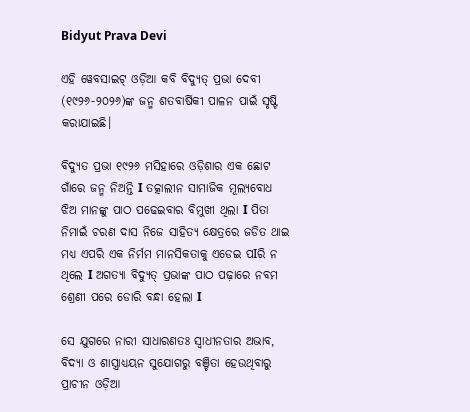Bidyut Prava Devi

ଏହି ୱେବସାଇଟ୍ ଓଡ଼ିଆ କବି ବିଦ୍ୟୁତ୍ ପ୍ରଭା ଦେବୀ (୧୯୨୬-୨୦୨୬)ଙ୍କ ଜନ୍ମ ଶତବାର୍ଷିକୀ ପାଳନ ପାଇଁ ସୃଷ୍ଟି କରାଯାଇଛି।

ବିଦ୍ୟୁତ ପ୍ରଭା ୧୯୨୬ ମସିହାରେ ଓଡ଼ିଶାର ଏକ ଛୋଟ ଗାଁରେ ଜନ୍ମ ନିଅନ୍ତି I ତତ୍କାଲୀନ ସାମାଜିକ ମୂଲ୍ୟବୋଧ ଝିଅ ମାନଙ୍କୁ ପାଠ ପଢେଇବାର ବିମୁଖୀ ଥିଲା I ପିତା ନିମାଇଁ ଚରଣ ଦାସ ନିଜେ ସାହିତ୍ୟ କ୍ଷେତ୍ରରେ ଜଡିତ ଥାଇ ମଧ୍ୟ ଏପରି ଏକ ନିର୍ମମ ମାନସିକତାକୁ ଏଡେଇ ପIରି ନ ଥିଲେ I ଅଗତ୍ୟା ବିଦ୍ୟୁତ୍ ପ୍ରଭାଙ୍କ ପାଠ ପଢ଼ାରେ ନବମ ଶ୍ରେଣୀ ପରେ ଡୋରି ବନ୍ଧା ହେଲା I

ସେ ଯୁଗରେ ନାରୀ ସାଧାରଣତଃ ସ୍ୱାଧୀନତାର ଅଭାବ, ବିଦ୍ୟା ଓ ଶାସ୍ତ୍ରାଧ୍ୟୟନ ସୁଯୋଗରୁ ବଞ୍ଚିତା ହେଉଥିବାରୁ ପ୍ରାଚୀନ ଓଡ଼ିଆ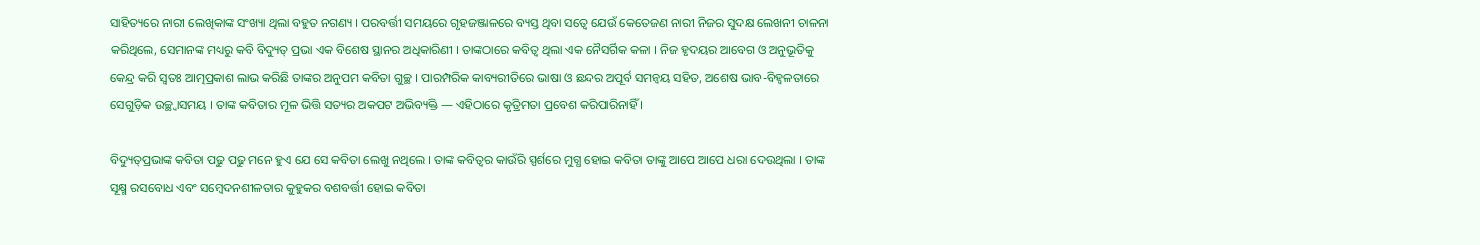ସାହିତ୍ୟରେ ନାରୀ ଲେଖିକାଙ୍କ ସଂଖ୍ୟା ଥିଲା ବହୁତ ନଗଣ୍ୟ । ପରବର୍ତ୍ତୀ ସମୟରେ ଗୃହଜଞ୍ଜାଳରେ ବ୍ୟସ୍ତ ଥିବା ସତ୍ୱେ ଯେଉଁ କେତେଜଣ ନାରୀ ନିଜର ସୁଦକ୍ଷ ଲେଖନୀ ଚାଳନା କରିଥିଲେ, ସେମାନଙ୍କ ମଧ୍ୟରୁ କବି ବିଦ୍ୟୁତ୍‌ ପ୍ରଭା ଏକ ବିଶେଷ ସ୍ଥାନର ଅଧିକାରିଣୀ । ତାଙ୍କଠାରେ କବିତ୍ୱ ଥିଲା ଏକ ନୈସର୍ଗିକ କଳା । ନିଜ ହୃଦୟର ଆବେଗ ଓ ଅନୁଭୂତିକୁ କେନ୍ଦ୍ର କରି ସ୍ୱତଃ ଆତ୍ମପ୍ରକାଶ ଲାଭ କରିଛି ତାଙ୍କର ଅନୁପମ କବିତା ଗୁଚ୍ଛ । ପାରମ୍ପରିକ କାବ୍ୟରୀତିରେ ଭାଷା ଓ ଛନ୍ଦର ଅପୂର୍ବ ସମନ୍ୱୟ ସହିତ, ଅଶେଷ ଭାବ-ବିହ୍ୱଳତାରେ ସେଗୁଡ଼ିକ ଉଚ୍ଛ୍ୱାସମୟ । ତାଙ୍କ କବିତାର ମୂଳ ଭିତ୍ତି ସତ୍ୟର ଅକପଟ ଅଭିବ୍ୟକ୍ତି — ଏହିଠାରେ କୃତ୍ରିମତା ପ୍ରବେଶ କରିପାରିନାହିଁ ।

ବିଦ୍ୟୁତ୍‌ପ୍ରଭାଙ୍କ କବିତା ପଢୁ ପଢୁ ମନେ ହୁଏ ଯେ ସେ କବିତା ଲେଖୁ ନଥିଲେ । ତାଙ୍କ କବିତ୍ୱର କାଉଁରି ସ୍ପର୍ଶରେ ମୁଗ୍ଧ ହୋଇ କବିତା ତାଙ୍କୁ ଆପେ ଆପେ ଧରା ଦେଉଥିଲା । ତାଙ୍କ ସୂକ୍ଷ୍ମ ରସବୋଧ ଏବଂ ସମ୍ବେଦନଶୀଳତାର କୁହୁକର ବଶବର୍ତ୍ତୀ ହୋଇ କବିତା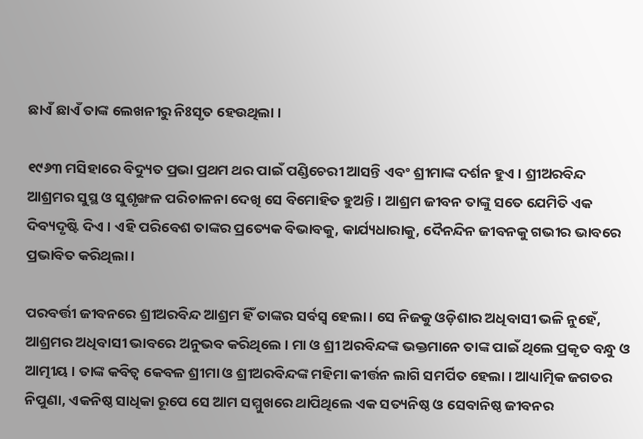ଛାଏଁ ଛାଏଁ ତାଙ୍କ ଲେଖନୀରୁ ନିଃସୃତ ହେଉଥିଲା ।

୧୯୬୩ ମସିହାରେ ବିଦ୍ୟୁତ ପ୍ରଭା ପ୍ରଥମ ଥର ପାଇଁ ପଣ୍ଡିଚେରୀ ଆସନ୍ତି ଏବଂ ଶ୍ରୀମାଙ୍କ ଦର୍ଶନ ହୁଏ । ଶ୍ରୀଅରବିନ୍ଦ ଆଶ୍ରମର ସୁସ୍ଥ ଓ ସୁଶୃଙ୍ଖଳ ପରିଚାଳନା ଦେଖି ସେ ବିମୋହିତ ହୁଅନ୍ତି । ଆଶ୍ରମ ଜୀବନ ତାଙ୍କୁ ସତେ ଯେମିତି ଏକ ଦିବ୍ୟଦୃଷ୍ଟି ଦିଏ । ଏହି ପରିବେଶ ତାଙ୍କର ପ୍ରତ୍ୟେକ ବିଭାବକୁ, କାର୍ଯ୍ୟଧାରାକୁ, ଦୈନନ୍ଦିନ ଜୀବନକୁ ଗଭୀର ଭାବରେ ପ୍ରଭାବିତ କରିଥିଲା ।

ପରବର୍ତ୍ତୀ ଜୀବନରେ ଶ୍ରୀଅରବିନ୍ଦ ଆଶ୍ରମ ହିଁ ତାଙ୍କର ସର୍ବସ୍ୱ ହେଲା । ସେ ନିଜକୁ ଓଡ଼ିଶାର ଅଧିବାସୀ ଭଳି ନୁହେଁ, ଆଶ୍ରମର ଅଧିବାସୀ ଭାବରେ ଅନୁଭବ କରିଥିଲେ । ମା ଓ ଶ୍ରୀ ଅରବିନ୍ଦଙ୍କ ଭକ୍ତମାନେ ତାଙ୍କ ପାଇଁ ଥିଲେ ପ୍ରକୃତ ବନ୍ଧୁ ଓ ଆତ୍ମୀୟ । ତାଙ୍କ କବିତ୍ୱ କେବଳ ଶ୍ରୀମା ଓ ଶ୍ରୀଅରବିନ୍ଦଙ୍କ ମହିମା କୀର୍ତ୍ତନ ଲାଗି ସମର୍ପିତ ହେଲା । ଆଧ୍ୟାତ୍ମିକ ଜଗତର ନିପୁଣା, ଏକନିଷ୍ଠ ସାଧିକା ରୂପେ ସେ ଆମ ସମ୍ମୁଖରେ ଥାପିଥିଲେ ଏକ ସତ୍ୟନିଷ୍ଠ ଓ ସେବାନିଷ୍ଠ ଜୀବନର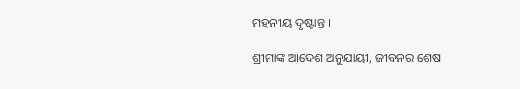ମହନୀୟ ଦୃଷ୍ଟାନ୍ତ ।

ଶ୍ରୀମାଙ୍କ ଆଦେଶ ଅନୁଯାୟୀ, ଜୀବନର ଶେଷ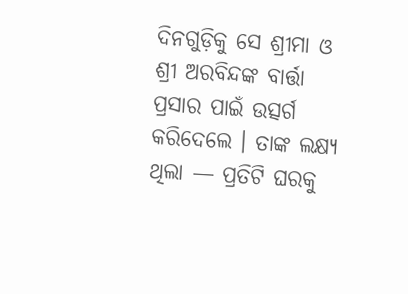ଦିନଗୁଡ଼ିକୁ ସେ ଶ୍ରୀମା ଓ ଶ୍ରୀ ଅରବିନ୍ଦଙ୍କ ବାର୍ତ୍ତା ପ୍ରସାର ପାଇଁ ଉତ୍ସର୍ଗ କରିଦେଲେ । ତାଙ୍କ ଲକ୍ଷ୍ୟ ଥିଲା — ପ୍ରତିଟି ଘରକୁ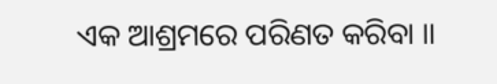ଏକ ଆଶ୍ରମରେ ପରିଣତ କରିବା ॥